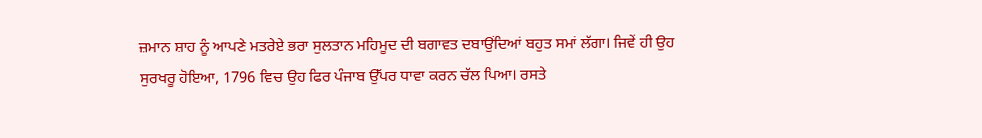ਜ਼ਮਾਨ ਸ਼ਾਹ ਨੂੰ ਆਪਣੇ ਮਤਰੇਏ ਭਰਾ ਸੁਲਤਾਨ ਮਹਿਮੂਦ ਦੀ ਬਗਾਵਤ ਦਬਾਉਂਦਿਆਂ ਬਹੁਤ ਸਮਾਂ ਲੱਗਾ। ਜਿਵੇਂ ਹੀ ਉਹ ਸੁਰਖਰੂ ਹੋਇਆ, 1796 ਵਿਚ ਉਹ ਫਿਰ ਪੰਜਾਬ ਉੱਪਰ ਧਾਵਾ ਕਰਨ ਚੱਲ ਪਿਆ। ਰਸਤੇ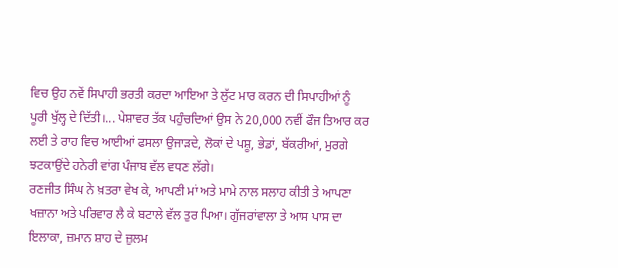ਵਿਚ ਉਹ ਨਵੇਂ ਸਿਪਾਹੀ ਭਰਤੀ ਕਰਦਾ ਆਇਆ ਤੇ ਲੁੱਟ ਮਾਰ ਕਰਨ ਦੀ ਸਿਪਾਹੀਆਂ ਨੂੰ ਪੂਰੀ ਖੁੱਲ੍ਹ ਦੇ ਦਿੱਤੀ।... ਪੇਸ਼ਾਵਰ ਤੱਕ ਪਹੁੰਚਦਿਆਂ ਉਸ ਨੇ 20,000 ਨਵੀਂ ਫੌਜ ਤਿਆਰ ਕਰ ਲਈ ਤੇ ਰਾਹ ਵਿਚ ਆਈਆਂ ਫਸਲਾ ਉਜਾੜਦੇ, ਲੋਕਾਂ ਦੇ ਪਸ਼ੂ, ਭੇਡਾਂ, ਬੱਕਰੀਆਂ, ਮੁਰਗੇ ਝਟਕਾਉਂਦੇ ਹਨੇਰੀ ਵਾਂਗ ਪੰਜਾਬ ਵੱਲ ਵਧਣ ਲੱਗੇ।
ਰਣਜੀਤ ਸਿੰਘ ਨੇ ਖ਼ਤਰਾ ਵੇਖ ਕੇ, ਆਪਣੀ ਮਾਂ ਅਤੇ ਮਾਮੇ ਨਾਲ ਸਲਾਹ ਕੀਤੀ ਤੇ ਆਪਣਾ ਖਜ਼ਾਨਾ ਅਤੇ ਪਰਿਵਾਰ ਲੈ ਕੇ ਬਟਾਲੇ ਵੱਲ ਤੁਰ ਪਿਆ। ਗੁੱਜਰਾਂਵਾਲਾ ਤੇ ਆਸ ਪਾਸ ਦਾ ਇਲਾਕਾ, ਜ਼ਮਾਨ ਸ਼ਾਹ ਦੇ ਜ਼ੁਲਮ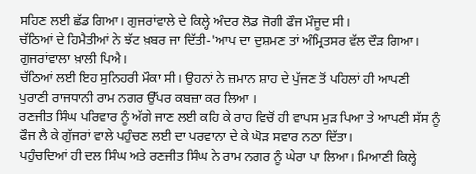ਸਹਿਣ ਲਈ ਛੱਡ ਗਿਆ। ਗੁਜਰਾਂਵਾਲੇ ਦੇ ਕਿਲ੍ਹੇ ਅੰਦਰ ਲੋਡ ਜੋਗੀ ਫੌਜ ਮੌਜੂਦ ਸੀ।
ਚੱਠਿਆਂ ਦੇ ਹਿਮੈਤੀਆਂ ਨੇ ਝੱਟ ਖ਼ਬਰ ਜਾ ਦਿੱਤੀ-'ਆਪ ਦਾ ਦੁਸ਼ਮਣ ਤਾਂ ਅੰਮ੍ਰਿਤਸਰ ਵੱਲ ਦੌੜ ਗਿਆ। ਗੁਜਰਾਂਵਾਲਾ ਖ਼ਾਲੀ ਪਿਐ।
ਚੱਠਿਆਂ ਲਈ ਇਹ ਸੁਨਿਹਰੀ ਮੌਕਾ ਸੀ। ਉਹਨਾਂ ਨੇ ਜ਼ਮਾਨ ਸ਼ਾਹ ਦੇ ਪੁੱਜਣ ਤੋਂ ਪਹਿਲਾਂ ਹੀ ਆਪਣੀ ਪੁਰਾਣੀ ਰਾਜਧਾਨੀ ਰਾਮ ਨਗਰ ਉੱਪਰ ਕਬਜ਼ਾ ਕਰ ਲਿਆ ।
ਰਣਜੀਤ ਸਿੰਘ ਪਰਿਵਾਰ ਨੂੰ ਅੱਗੇ ਜਾਣ ਲਈ ਕਹਿ ਕੇ ਰਾਹ ਵਿਚੋਂ ਹੀ ਵਾਪਸ ਮੁੜ ਪਿਆ ਤੇ ਆਪਣੀ ਸੱਸ ਨੂੰ ਫੌਜ ਲੈ ਕੇ ਗੁੱਜਰਾਂ ਵਾਲੇ ਪਹੁੰਚਣ ਲਈ ਦਾ ਪਰਵਾਨਾ ਦੇ ਕੇ ਘੋੜ ਸਵਾਰ ਨਠਾ ਦਿੱਤਾ।
ਪਹੁੰਚਦਿਆਂ ਹੀ ਦਲ ਸਿੰਘ ਅਤੇ ਰਣਜੀਤ ਸਿੰਘ ਨੇ ਰਾਮ ਨਗਰ ਨੂੰ ਘੇਰਾ ਪਾ ਲਿਆ। ਮਿਆਣੀ ਕਿਲ੍ਹੇ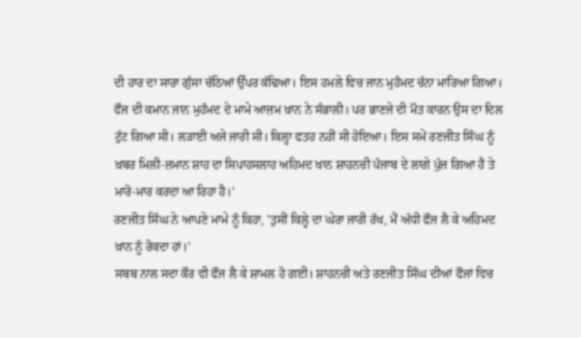ਦੀ ਹਾਰ ਦਾ ਸਾਰਾ ਗੁੱਸਾ ਚੱਠਿਆਂ ਉੱਪਰ ਕੱਢਿਆ। ਇਸ ਹਮਲੇ ਵਿਚ ਜਾਨ ਮੁਹੰਮਦ ਚੱਨਾ ਮਾਰਿਆ ਗਿਆ। ਫੌਜ ਦੀ ਕਮਾਨ ਜਾਨ ਮੁਹੰਮਦ ਦੇ ਮਾਮੇ ਆਜ਼ਮ ਖ਼ਾਨ ਨੇ ਸੰਭਾਲੀ। ਪਰ ਭਾਣਜੇ ਦੀ ਮੌਤ ਕਾਰਨ ਉਸ ਦਾ ਦਿਲ ਟੁੱਟ ਗਿਆ ਸੀ। ਲੜਾਈ ਅਜੇ ਜਾਰੀ ਸੀ। ਕਿਲ੍ਹਾ ਫਤਹ ਨਹੀਂ ਸੀ ਹੋਇਆ। ਇਸ ਸਮੇਂ ਰਣਜੀਤ ਸਿੰਘ ਨੂੰ ਖ਼ਬਰ ਮਿਲੀ-ਜ਼ਮਾਨ ਸ਼ਾਹ ਦਾ ਸਿਪਾਹਸਲਾਹ ਅਹਿਮਦ ਖਾਨ ਸ਼ਾਹਨਚੀ ਪੰਜਾਬ ਦੇ ਲਾਗੇ ਪੁੱਜ ਗਿਆ ਹੈ ਤੇ ਮਾਰੋ-ਮਾਰ ਕਰਦਾ ਆ ਰਿਹਾ ਹੈ।'
ਰਣਜੀਤ ਸਿੰਘ ਨੇ ਆਪਣੇ ਮਾਮੇ ਨੂੰ ਕਿਹਾ, 'ਤੁਸੀਂ ਕਿਲ੍ਹੇ ਦਾ ਘੇਰਾ ਜਾਰੀ ਰੱਖ, ਮੈਂ ਅੱਧੀ ਫੌਜ ਲੈ ਕੇ ਅਹਿਮਦ ਖ਼ਾਨ ਨੂੰ ਰੋਕਦਾ ਹਾਂ।'
ਸਬਬ ਨਾਲ ਸਦਾ ਕੌਰ ਵੀ ਫੌਜ ਲੈ ਕੇ ਸ਼ਾਮਲ ਹੋ ਗਈ। ਸ਼ਾਹਨਚੀ ਅਤੇ ਰਣਜੀਤ ਸਿੰਘ ਦੀਆਂ ਫੌਜਾਂ ਵਿਚ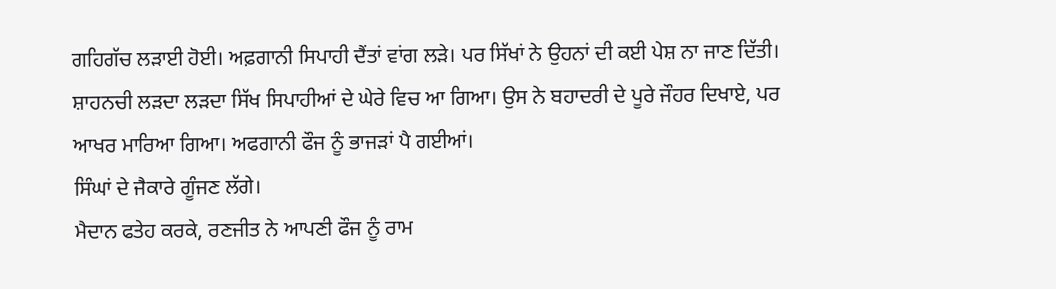ਗਹਿਗੱਚ ਲੜਾਈ ਹੋਈ। ਅਫ਼ਗਾਨੀ ਸਿਪਾਹੀ ਦੈਂਤਾਂ ਵਾਂਗ ਲੜੇ। ਪਰ ਸਿੱਖਾਂ ਨੇ ਉਹਨਾਂ ਦੀ ਕਈ ਪੇਸ਼ ਨਾ ਜਾਣ ਦਿੱਤੀ। ਸ਼ਾਹਨਚੀ ਲੜਦਾ ਲੜਦਾ ਸਿੱਖ ਸਿਪਾਹੀਆਂ ਦੇ ਘੇਰੇ ਵਿਚ ਆ ਗਿਆ। ਉਸ ਨੇ ਬਹਾਦਰੀ ਦੇ ਪੂਰੇ ਜੌਹਰ ਦਿਖਾਏ, ਪਰ ਆਖਰ ਮਾਰਿਆ ਗਿਆ। ਅਫਗਾਨੀ ਫੌਜ ਨੂੰ ਭਾਜੜਾਂ ਪੈ ਗਈਆਂ।
ਸਿੰਘਾਂ ਦੇ ਜੈਕਾਰੇ ਗੂੰਜਣ ਲੱਗੇ।
ਮੈਦਾਨ ਫਤੇਹ ਕਰਕੇ, ਰਣਜੀਤ ਨੇ ਆਪਣੀ ਫੌਜ ਨੂੰ ਰਾਮ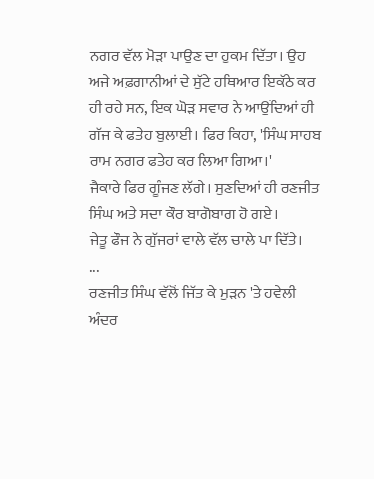ਨਗਰ ਵੱਲ ਮੋੜਾ ਪਾਉਣ ਦਾ ਹੁਕਮ ਦਿੱਤਾ। ਉਹ ਅਜੇ ਅਫ਼ਗਾਨੀਆਂ ਦੇ ਸੁੱਟੇ ਹਥਿਆਰ ਇਕੱਠੇ ਕਰ ਹੀ ਰਹੇ ਸਨ, ਇਕ ਘੋੜ ਸਵਾਰ ਨੇ ਆਉਂਦਿਆਂ ਹੀ ਗੱਜ ਕੇ ਫਤੇਹ ਬੁਲਾਈ। ਫਿਰ ਕਿਹਾ, 'ਸਿੰਘ ਸਾਹਬ ਰਾਮ ਨਗਰ ਫਤੇਹ ਕਰ ਲਿਆ ਗਿਆ।'
ਜੈਕਾਰੇ ਫਿਰ ਗੂੰਜਣ ਲੱਗੇ। ਸੁਣਦਿਆਂ ਹੀ ਰਣਜੀਤ ਸਿੰਘ ਅਤੇ ਸਦਾ ਕੌਰ ਬਾਗੋਬਾਗ ਹੋ ਗਏ।
ਜੇਤੂ ਫੌਜ ਨੇ ਗੁੱਜਰਾਂ ਵਾਲੇ ਵੱਲ ਚਾਲੇ ਪਾ ਦਿੱਤੇ।
...
ਰਣਜੀਤ ਸਿੰਘ ਵੱਲੋਂ ਜਿੱਤ ਕੇ ਮੁੜਨ 'ਤੇ ਹਵੇਲੀ ਅੰਦਰ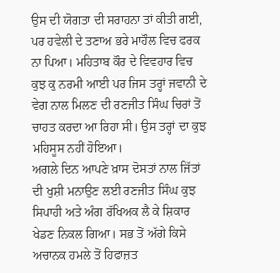ਉਸ ਦੀ ਯੋਗਤਾ ਦੀ ਸਰਾਹਨਾ ਤਾਂ ਕੀਤੀ ਗਈ, ਪਰ ਹਵੇਲੀ ਦੇ ਤਣਾਅ ਭਰੇ ਮਾਹੌਲ ਵਿਚ ਫਰਕ ਨਾ ਪਿਆ। ਮਹਿਤਾਬ ਕੌਰ ਦੇ ਵਿਵਹਾਰ ਵਿਚ ਕੁਝ ਕੁ ਨਰਮੀ ਆਈ ਪਰ ਜਿਸ ਤਰ੍ਹਾਂ ਜਵਾਨੀ ਦੇ ਵੇਗ ਨਾਲ ਮਿਲਣ ਦੀ ਰਣਜੀਤ ਸਿੰਘ ਚਿਰਾਂ ਤੋਂ ਚਾਹਤ ਕਰਦਾ ਆ ਰਿਹਾ ਸੀ। ਉਸ ਤਰ੍ਹਾਂ ਦਾ ਕੁਝ ਮਹਿਸੂਸ ਨਹੀਂ ਹੋਇਆ।
ਅਗਲੇ ਦਿਨ ਆਪਣੇ ਖ਼ਾਸ ਦੋਸਤਾਂ ਨਾਲ ਜਿੱਤਾਂ ਦੀ ਖੁਸ਼ੀ ਮਨਾਉਣ ਲਈ ਰਣਜੀਤ ਸਿੰਘ ਕੁਝ ਸਿਪਾਹੀ ਅਤੇ ਅੰਗ ਰੱਖਿਅਕ ਲੈ ਕੇ ਸ਼ਿਕਾਰ ਖੇਡਣ ਨਿਕਲ ਗਿਆ। ਸਭ ਤੋਂ ਅੱਗੇ ਕਿਸੇ ਅਚਾਨਕ ਹਮਲੇ ਤੋਂ ਹਿਫਾਜ਼ਤ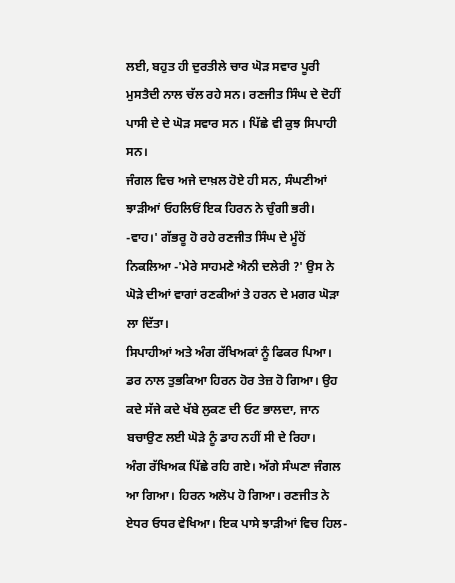ਲਈ, ਬਹੁਤ ਹੀ ਦੁਰਤੀਲੇ ਚਾਰ ਘੋੜ ਸਵਾਰ ਪੂਰੀ ਮੁਸਤੈਦੀ ਨਾਲ ਚੱਲ ਰਹੇ ਸਨ। ਰਣਜੀਤ ਸਿੰਘ ਦੇ ਦੋਹੀਂ ਪਾਸੀ ਦੇ ਦੇ ਘੋੜ ਸਵਾਰ ਸਨ । ਪਿੱਛੇ ਵੀ ਕੁਝ ਸਿਪਾਹੀ ਸਨ।
ਜੰਗਲ ਵਿਚ ਅਜੇ ਦਾਖ਼ਲ ਹੋਏ ਹੀ ਸਨ, ਸੰਘਣੀਆਂ ਝਾੜੀਆਂ ਓਹਲਿਓਂ ਇਕ ਹਿਰਨ ਨੇ ਚੁੰਗੀ ਭਰੀ।
-ਵਾਹ।' ਗੱਭਰੂ ਹੋ ਰਹੇ ਰਣਜੀਤ ਸਿੰਘ ਦੇ ਮੂੰਹੋਂ ਨਿਕਲਿਆ -'ਮੇਰੇ ਸਾਹਮਣੇ ਐਨੀ ਦਲੇਰੀ ?' ਉਸ ਨੇ ਘੋੜੇ ਦੀਆਂ ਵਾਗਾਂ ਰਣਕੀਆਂ ਤੇ ਹਰਨ ਦੇ ਮਗਰ ਘੋੜਾ ਲਾ ਦਿੱਤਾ।
ਸਿਪਾਹੀਆਂ ਅਤੇ ਅੰਗ ਰੱਖਿਅਕਾਂ ਨੂੰ ਫਿਕਰ ਪਿਆ।
ਡਰ ਨਾਲ ਤੁਭਕਿਆ ਹਿਰਨ ਹੋਰ ਤੇਜ਼ ਹੋ ਗਿਆ। ਉਹ ਕਦੇ ਸੱਜੇ ਕਦੇ ਖੱਬੇ ਲੁਕਣ ਦੀ ਓਟ ਭਾਲਦਾ, ਜਾਨ ਬਚਾਉਣ ਲਈ ਘੋੜੇ ਨੂੰ ਡਾਹ ਨਹੀਂ ਸੀ ਦੇ ਰਿਹਾ।
ਅੰਗ ਰੱਖਿਅਕ ਪਿੱਛੇ ਰਹਿ ਗਏ। ਅੱਗੇ ਸੰਘਣਾ ਜੰਗਲ ਆ ਗਿਆ। ਹਿਰਨ ਅਲੋਪ ਹੋ ਗਿਆ। ਰਣਜੀਤ ਨੇ ਏਧਰ ਓਧਰ ਵੇਖਿਆ। ਇਕ ਪਾਸੇ ਝਾੜੀਆਂ ਵਿਚ ਹਿਲ-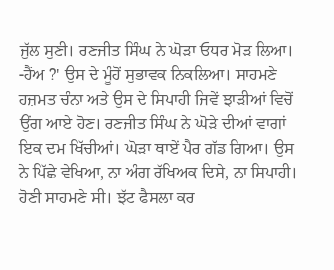ਜੁੱਲ ਸੁਣੀ। ਰਣਜੀਤ ਸਿੰਘ ਨੇ ਘੋੜਾ ਓਧਰ ਮੋੜ ਲਿਆ।
-ਹੈਂਅ ?' ਉਸ ਦੇ ਮੂੰਹੋਂ ਸੁਭਾਵਕ ਨਿਕਲਿਆ। ਸਾਹਮਣੇ ਹਜ਼ਮਤ ਚੰਨਾ ਅਤੇ ਉਸ ਦੇ ਸਿਪਾਹੀ ਜਿਵੇਂ ਝਾੜੀਆਂ ਵਿਚੋਂ ਉਂਗ ਆਏ ਹੋਣ। ਰਣਜੀਤ ਸਿੰਘ ਨੇ ਘੋੜੇ ਦੀਆਂ ਵਾਗਾਂ ਇਕ ਦਮ ਖਿੱਚੀਆਂ। ਘੋੜਾ ਥਾਏਂ ਪੈਰ ਗੱਡ ਗਿਆ। ਉਸ ਨੇ ਪਿੱਛੇ ਵੇਖਿਆ, ਨਾ ਅੰਗ ਰੱਖਿਅਕ ਦਿਸੇ, ਨਾ ਸਿਪਾਹੀ। ਹੋਣੀ ਸਾਹਮਣੇ ਸੀ। ਝੱਟ ਫੈਸਲਾ ਕਰ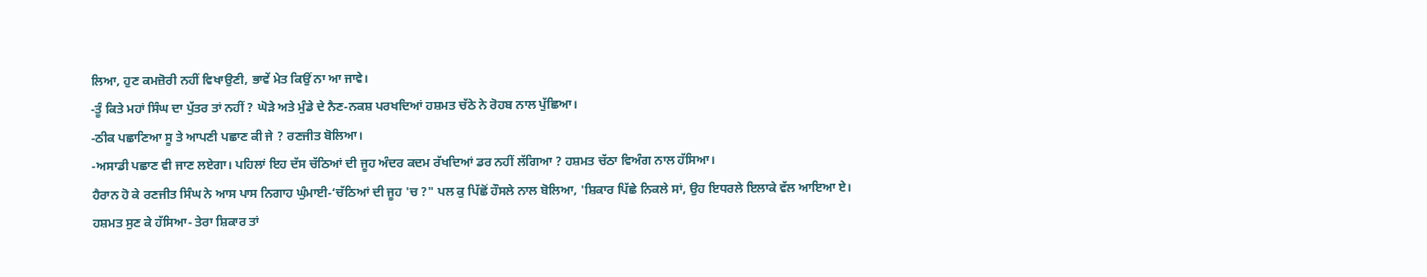ਲਿਆ, ਹੁਣ ਕਮਜ਼ੋਰੀ ਨਹੀਂ ਵਿਖਾਉਣੀ, ਭਾਵੇਂ ਮੇਤ ਕਿਉਂ ਨਾ ਆ ਜਾਵੇ।
-ਤੂੰ ਕਿਤੇ ਮਹਾਂ ਸਿੰਘ ਦਾ ਪੁੱਤਰ ਤਾਂ ਨਹੀਂ ? ਘੋੜੇ ਅਤੇ ਮੁੰਡੇ ਦੇ ਨੈਣ-ਨਕਸ਼ ਪਰਖਦਿਆਂ ਹਸ਼ਮਤ ਚੱਠੇ ਨੇ ਰੋਹਬ ਨਾਲ ਪੁੱਛਿਆ।
-ਠੀਕ ਪਛਾਣਿਆ ਸੂ ਤੇ ਆਪਣੀ ਪਛਾਣ ਕੀ ਜੇ ? ਰਣਜੀਤ ਬੋਲਿਆ।
-ਅਸਾਡੀ ਪਛਾਣ ਵੀ ਜਾਣ ਲਏਗਾ। ਪਹਿਲਾਂ ਇਹ ਦੱਸ ਚੱਠਿਆਂ ਦੀ ਜੂਹ ਅੰਦਰ ਕਦਮ ਰੱਖਦਿਆਂ ਡਰ ਨਹੀਂ ਲੱਗਿਆ ? ਹਸ਼ਮਤ ਚੱਠਾ ਵਿਅੰਗ ਨਾਲ ਹੱਸਿਆ।
ਹੈਰਾਨ ਹੋ ਕੇ ਰਣਜੀਤ ਸਿੰਘ ਨੇ ਆਸ ਪਾਸ ਨਿਗਾਹ ਘੁੰਮਾਈ-‘ਚੱਠਿਆਂ ਦੀ ਜੂਹ 'ਚ ?" ਪਲ ਕੁ ਪਿੱਛੋਂ ਹੌਸਲੇ ਨਾਲ ਬੋਲਿਆ, 'ਸ਼ਿਕਾਰ ਪਿੱਛੇ ਨਿਕਲੇ ਸਾਂ, ਉਹ ਇਧਰਲੇ ਇਲਾਕੇ ਵੱਲ ਆਇਆ ਏ।
ਹਸ਼ਮਤ ਸੁਣ ਕੇ ਹੱਸਿਆ- ਤੇਰਾ ਸ਼ਿਕਾਰ ਤਾਂ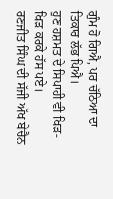ਗੁੰਮ ਹੋ ਗਿਐ, ਪਰ ਚੱਠਿਆ ਦਾ ਤਿਕਾਰ ਲੱਭ ਪਿਐ।
ਹੁਣ ਹਸ਼ਮਤ ਦੇ ਸਿਪਾਹੀ ਵੀ ਖਿੜ-ਖਿੜ ਕਰਕੇ ਹੱਸ ਪਏ।
ਰਣਜੀਤ ਸਿੰਘ ਦੀ ਸੱਜੀ ਅੱਖ ਬੇਚੈਨ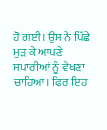ਹੋ ਗਈ। ਉਸ ਨੇ ਪਿੱਛੇ ਮੁੜ ਕੇ ਆਪਣੇ ਸਪਾਰੀਆਂ ਨੂੰ ਵੇਖਣਾ ਚਾਹਿਆ। ਫਿਰ ਇਹ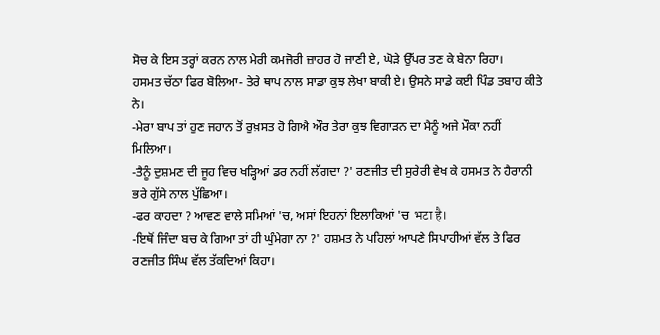ਸੋਚ ਕੇ ਇਸ ਤਰ੍ਹਾਂ ਕਰਨ ਨਾਲ ਮੇਰੀ ਕਮਜੋਰੀ ਜ਼ਾਹਰ ਹੋ ਜਾਣੀ ਏ, ਘੋੜੇ ਉੱਪਰ ਤਣ ਕੇ ਬੇਨਾ ਰਿਹਾ।
ਹਸਮਤ ਚੱਠਾ ਫਿਰ ਬੋਲਿਆ- ਤੇਰੇ ਥਾਪ ਨਾਲ ਸਾਡਾ ਕੁਝ ਲੇਖਾ ਬਾਕੀ ਏ। ਉਸਨੇ ਸਾਡੇ ਕਈ ਪਿੰਡ ਤਬਾਹ ਕੀਤੇ ਨੇ।
-ਮੇਰਾ ਬਾਪ ਤਾਂ ਹੁਣ ਜਹਾਨ ਤੋਂ ਰੁਖ਼ਸਤ ਹੋ ਗਿਐ ਔਰ ਤੇਰਾ ਕੁਝ ਵਿਗਾੜਨ ਦਾ ਮੈਨੂੰ ਅਜੇ ਮੌਕਾ ਨਹੀਂ ਮਿਲਿਆ।
-ਤੈਨੂੰ ਦੁਸ਼ਮਣ ਦੀ ਜੂਹ ਵਿਚ ਖੜ੍ਹਿਆਂ ਡਰ ਨਹੀਂ ਲੱਗਦਾ ?' ਰਣਜੀਤ ਦੀ ਸੁਰੇਰੀ ਵੇਖ ਕੇ ਹਸਮਤ ਨੇ ਹੈਰਾਨੀ ਭਰੇ ਗੁੱਸੇ ਨਾਲ ਪੁੱਛਿਆ।
-ਫਰ ਕਾਹਦਾ ? ਆਵਣ ਵਾਲੇ ਸਮਿਆਂ 'ਚ, ਅਸਾਂ ਇਹਨਾਂ ਇਲਾਕਿਆਂ 'ਚ भटा है।
-ਇਥੋਂ ਜਿੰਦਾ ਬਚ ਕੇ ਗਿਆ ਤਾਂ ਹੀ ਘੁੰਮੇਗਾ ਨਾ ?' ਹਸ਼ਮਤ ਨੇ ਪਹਿਲਾਂ ਆਪਣੇ ਸਿਪਾਹੀਆਂ ਵੱਲ ਤੇ ਫਿਰ ਰਣਜੀਤ ਸਿੰਘ ਵੱਲ ਤੱਕਦਿਆਂ ਕਿਹਾ।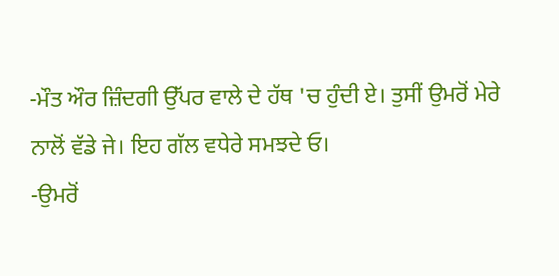-ਮੌਤ ਔਰ ਜ਼ਿੰਦਗੀ ਉੱਪਰ ਵਾਲੇ ਦੇ ਹੱਥ 'ਚ ਹੁੰਦੀ ਏ। ਤੁਸੀਂ ਉਮਰੋਂ ਮੇਰੇ ਨਾਲੋਂ ਵੱਡੇ ਜੇ। ਇਹ ਗੱਲ ਵਧੇਰੇ ਸਮਝਦੇ ਓ।
-ਉਮਰੋਂ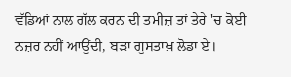ਵੱਡਿਆਂ ਨਾਲ ਗੱਲ ਕਰਨ ਦੀ ਤਮੀਜ਼ ਤਾਂ ਤੇਰੇ 'ਚ ਕੋਈ ਨਜ਼ਰ ਨਹੀਂ ਆਉਂਦੀ, ਬੜਾ ਗੁਸਤਾਖ਼ ਲੋਡਾ ਏ।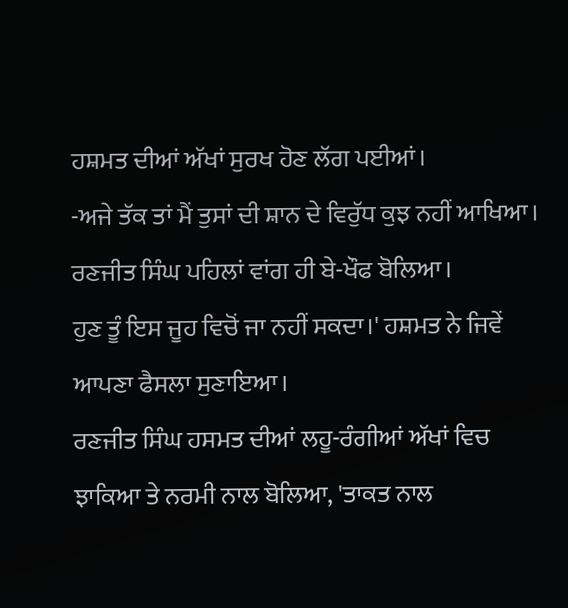ਹਸ਼ਮਤ ਦੀਆਂ ਅੱਖਾਂ ਸੁਰਖ ਹੋਣ ਲੱਗ ਪਈਆਂ।
-ਅਜੇ ਤੱਕ ਤਾਂ ਮੈਂ ਤੁਸਾਂ ਦੀ ਸ਼ਾਨ ਦੇ ਵਿਰੁੱਧ ਕੁਝ ਨਹੀਂ ਆਖਿਆ। ਰਣਜੀਤ ਸਿੰਘ ਪਹਿਲਾਂ ਵਾਂਗ ਹੀ ਬੇ-ਖੌਫ ਬੋਲਿਆ।
ਹੁਣ ਤੂੰ ਇਸ ਜੂਹ ਵਿਚੋਂ ਜਾ ਨਹੀਂ ਸਕਦਾ।' ਹਸ਼ਮਤ ਨੇ ਜਿਵੇਂ ਆਪਣਾ ਫੈਸਲਾ ਸੁਣਾਇਆ।
ਰਣਜੀਤ ਸਿੰਘ ਹਸਮਤ ਦੀਆਂ ਲਹੂ-ਰੰਗੀਆਂ ਅੱਖਾਂ ਵਿਚ ਝਾਕਿਆ ਤੇ ਨਰਮੀ ਨਾਲ ਬੋਲਿਆ, 'ਤਾਕਤ ਨਾਲ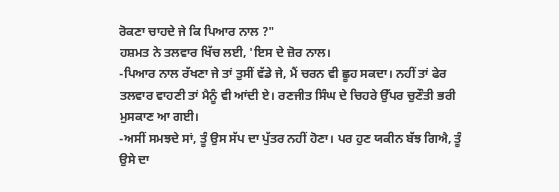ਰੋਕਣਾ ਚਾਹਦੇ ਜੇ ਕਿ ਪਿਆਰ ਨਾਲ ?"
ਹਸ਼ਮਤ ਨੇ ਤਲਵਾਰ ਖਿੱਚ ਲਈ, 'ਇਸ ਦੇ ਜ਼ੋਰ ਨਾਲ।
-ਪਿਆਰ ਨਾਲ ਰੱਖਣਾ ਜੇ ਤਾਂ ਤੁਸੀਂ ਵੱਡੇ ਜੇ, ਮੈਂ ਚਰਨ ਵੀ ਛੂਹ ਸਕਦਾ। ਨਹੀਂ ਤਾਂ ਫੇਰ ਤਲਵਾਰ ਵਾਹਣੀ ਤਾਂ ਮੈਨੂੰ ਵੀ ਆਂਦੀ ਏ। ਰਣਜੀਤ ਸਿੰਘ ਦੇ ਚਿਹਰੇ ਉੱਪਰ ਚੁਣੌਤੀ ਭਰੀ ਮੁਸਕਾਣ ਆ ਗਈ।
-ਅਸੀਂ ਸਮਝਦੇ ਸਾਂ, ਤੂੰ ਉਸ ਸੱਪ ਦਾ ਪੁੱਤਰ ਨਹੀਂ ਹੋਣਾ। ਪਰ ਹੁਣ ਯਕੀਨ ਬੱਝ ਗਿਐ, ਤੂੰ ਉਸੇ ਦਾ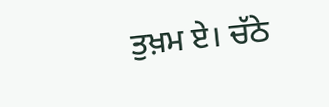ਤੁਖ਼ਮ ਏ। ਚੱਠੇ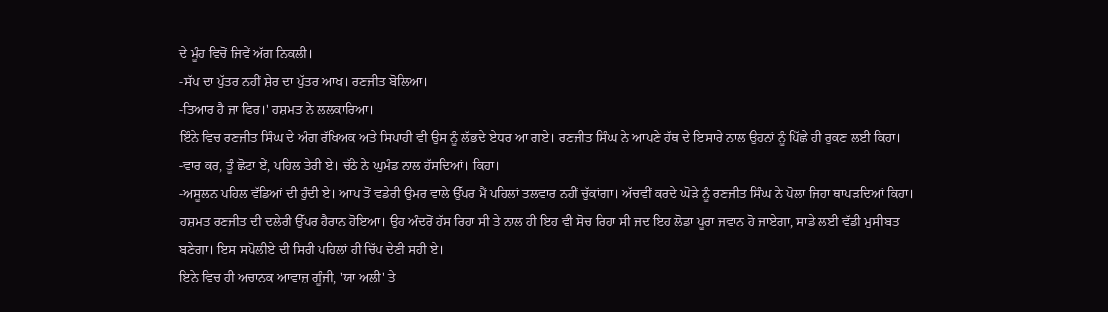ਦੇ ਮੂੰਹ ਵਿਚੋਂ ਜਿਵੇਂ ਅੱਗ ਨਿਕਲੀ।
-ਸੱਪ ਦਾ ਪੁੱਤਰ ਨਹੀਂ ਸ਼ੇਰ ਦਾ ਪੁੱਤਰ ਆਖ। ਰਣਜੀਤ ਬੋਲਿਆ।
-ਤਿਆਰ ਹੈ ਜਾ ਫਿਰ।' ਹਸ਼ਮਤ ਨੇ ਲਲਕਾਰਿਆ।
ਇੰਨੇ ਵਿਚ ਰਣਜੀਤ ਸਿੰਘ ਦੇ ਅੰਗ ਰੱਖਿਅਕ ਅਤੇ ਸਿਪਾਹੀ ਵੀ ਉਸ ਨੂੰ ਲੱਭਦੇ ਏਧਰ ਆ ਗਏ। ਰਣਜੀਤ ਸਿੰਘ ਨੇ ਆਪਣੇ ਹੱਥ ਦੇ ਇਸਾਰੇ ਨਾਲ ਉਹਨਾਂ ਨੂੰ ਪਿੱਛੇ ਹੀ ਰੁਕਣ ਲਈ ਕਿਹਾ।
-ਵਾਰ ਕਰ, ਤੂੰ ਛੋਟਾ ਏਂ, ਪਹਿਲ ਤੇਰੀ ਏ। ਚੱਠੇ ਨੇ ਘੁਮੰਡ ਨਾਲ ਹੱਸਦਿਆਂ। ਕਿਹਾ।
-ਅਸੂਲਨ ਪਹਿਲ ਵੱਡਿਆਂ ਦੀ ਹੁੰਦੀ ਏ। ਆਪ ਤੋਂ ਵਡੇਰੀ ਉਮਰ ਵਾਲੇ ਉੱਪਰ ਮੈਂ ਪਹਿਲਾਂ ਤਲਵਾਰ ਨਹੀਂ ਚੁੱਕਾਂਗਾ। ਅੱਚਵੀਂ ਕਰਦੇ ਘੋੜੇ ਨੂੰ ਰਣਜੀਤ ਸਿੰਘ ਨੇ ਪੋਲਾ ਜਿਹਾ ਥਾਪੜਦਿਆਂ ਕਿਹਾ।
ਹਸ਼ਮਤ ਰਣਜੀਤ ਦੀ ਦਲੇਰੀ ਉੱਪਰ ਹੈਰਾਨ ਹੋਇਆ। ਉਹ ਅੰਦਰੋਂ ਹੱਸ ਰਿਹਾ ਸੀ ਤੇ ਨਾਲ ਹੀ ਇਹ ਵੀ ਸੋਚ ਰਿਹਾ ਸੀ ਜਦ ਇਹ ਲੋਡਾ ਪੂਰਾ ਜਵਾਨ ਹੋ ਜਾਏਗਾ, ਸਾਡੇ ਲਈ ਵੱਡੀ ਮੁਸੀਬਤ ਬਣੇਗਾ। ਇਸ ਸਪੋਲੀਏ ਦੀ ਸਿਰੀ ਪਹਿਲਾਂ ਹੀ ਚਿੱਪ ਦੇਣੀ ਸਹੀ ਏ।
ਇਨੇ ਵਿਚ ਹੀ ਅਚਾਨਕ ਆਵਾਜ਼ ਗੂੰਜੀ, 'ਯਾ ਅਲੀ' ਤੇ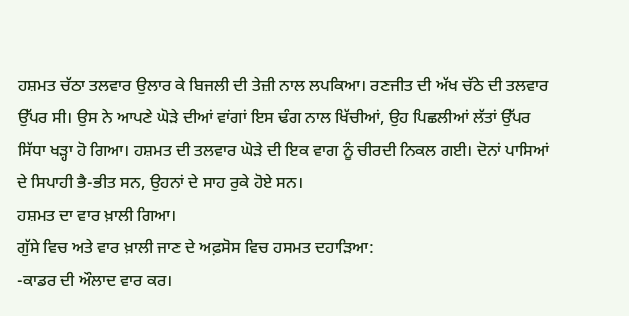ਹਸ਼ਮਤ ਚੱਠਾ ਤਲਵਾਰ ਉਲਾਰ ਕੇ ਬਿਜਲੀ ਦੀ ਤੇਜ਼ੀ ਨਾਲ ਲਪਕਿਆ। ਰਣਜੀਤ ਦੀ ਅੱਖ ਚੱਠੇ ਦੀ ਤਲਵਾਰ ਉੱਪਰ ਸੀ। ਉਸ ਨੇ ਆਪਣੇ ਘੋੜੇ ਦੀਆਂ ਵਾਂਗਾਂ ਇਸ ਢੰਗ ਨਾਲ ਖਿੱਚੀਆਂ, ਉਹ ਪਿਛਲੀਆਂ ਲੱਤਾਂ ਉੱਪਰ ਸਿੱਧਾ ਖੜ੍ਹਾ ਹੋ ਗਿਆ। ਹਸ਼ਮਤ ਦੀ ਤਲਵਾਰ ਘੋੜੇ ਦੀ ਇਕ ਵਾਗ ਨੂੰ ਚੀਰਦੀ ਨਿਕਲ ਗਈ। ਦੋਨਾਂ ਪਾਸਿਆਂ ਦੇ ਸਿਪਾਹੀ ਭੈ-ਭੀਤ ਸਨ, ਉਹਨਾਂ ਦੇ ਸਾਹ ਰੁਕੇ ਹੋਏ ਸਨ।
ਹਸ਼ਮਤ ਦਾ ਵਾਰ ਖ਼ਾਲੀ ਗਿਆ।
ਗੁੱਸੇ ਵਿਚ ਅਤੇ ਵਾਰ ਖ਼ਾਲੀ ਜਾਣ ਦੇ ਅਫ਼ਸੋਸ ਵਿਚ ਹਸਮਤ ਦਹਾੜਿਆ:
-ਕਾਡਰ ਦੀ ਔਲਾਦ ਵਾਰ ਕਰ।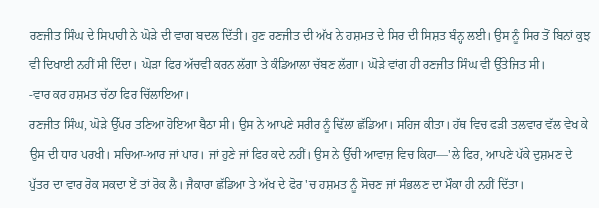ਰਣਜੀਤ ਸਿੰਘ ਦੇ ਸਿਪਾਹੀ ਨੇ ਘੋੜੇ ਦੀ ਵਾਗ ਬਦਲ ਦਿੱਤੀ। ਹੁਣ ਰਣਜੀਤ ਦੀ ਅੱਖ ਨੇ ਹਸ਼ਮਤ ਦੇ ਸਿਰ ਦੀ ਸਿਸ਼ਤ ਬੰਨ੍ਹ ਲਈ। ਉਸ ਨੂੰ ਸਿਰ ਤੋਂ ਬਿਨਾਂ ਕੁਝ ਵੀ ਦਿਖਾਈ ਨਹੀਂ ਸੀ ਦਿੰਦਾ। ਘੋੜਾ ਫਿਰ ਅੱਚਵੀ ਕਰਨ ਲੱਗਾ ਤੇ ਕੰਡਿਆਲਾ ਚੱਬਣ ਲੱਗਾ। ਘੋੜੇ ਵਾਂਗ ਹੀ ਰਣਜੀਤ ਸਿੰਘ ਵੀ ਉੱਤੇਜਿਤ ਸੀ।
-ਵਾਰ ਕਰ ਹਸ਼ਮਤ ਚੱਠਾ ਫਿਰ ਚਿੱਲਾਇਆ।
ਰਣਜੀਤ ਸਿੰਘ, ਘੋੜੇ ਉੱਪਰ ਤਣਿਆ ਹੋਇਆ ਬੈਠਾ ਸੀ। ਉਸ ਨੇ ਆਪਣੇ ਸਰੀਰ ਨੂੰ ਢਿੱਲਾ ਛੱਡਿਆ। ਸਹਿਜ ਕੀਤਾ। ਹੱਥ ਵਿਚ ਫੜੀ ਤਲਵਾਰ ਵੱਲ ਵੇਖ ਕੇ ਉਸ ਦੀ ਧਾਰ ਪਰਖੀ। ਸਚਿਆ-ਆਰ ਜਾਂ ਪਾਰ। ਜਾਂ ਹੁਣੇ ਜਾਂ ਫਿਰ ਕਦੇ ਨਹੀਂ। ਉਸ ਨੇ ਉੱਚੀ ਆਵਾਜ਼ ਵਿਚ ਕਿਹਾ—'ਲੇ ਫਿਰ, ਆਪਣੇ ਪੱਕੇ ਦੁਸ਼ਮਣ ਦੇ ਪੁੱਤਰ ਦਾ ਵਾਰ ਰੋਕ ਸਕਦਾ ਏਂ ਤਾਂ ਰੋਕ ਲੈ। ਜੈਕਾਰਾ ਛੱਡਿਆ ਤੇ ਅੱਖ ਦੇ ਫੋਰ 'ਚ ਹਸ਼ਮਤ ਨੂੰ ਸੋਚਣ ਜਾਂ ਸੰਭਲਣ ਦਾ ਮੌਕਾ ਹੀ ਨਹੀਂ ਦਿੱਤਾ।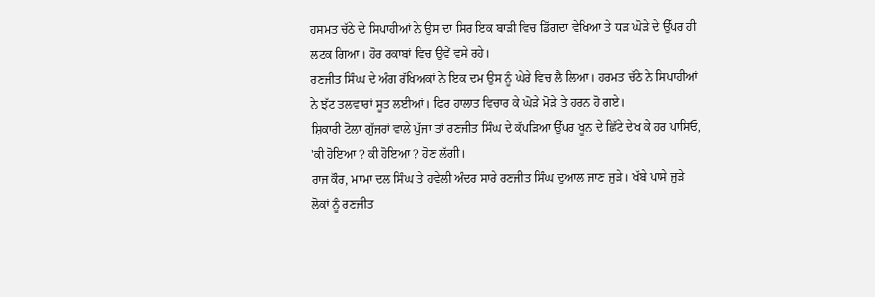ਹਸਮਤ ਚੱਠੇ ਦੇ ਸਿਪਾਹੀਆਂ ਨੇ ਉਸ ਦਾ ਸਿਰ ਇਕ ਬਾੜੀ ਵਿਚ ਡਿੱਗਦਾ ਵੇਖਿਆ ਤੇ ਧੜ ਘੋੜੇ ਦੇ ਉੱਪਰ ਹੀ ਲਟਕ ਗਿਆ। ਹੋਰ ਰਕਾਬਾਂ ਵਿਚ ਉਵੇਂ ਵਸੇ ਰਹੇ।
ਰਣਜੀਤ ਸਿੰਘ ਦੇ ਅੰਗ ਰੱਖਿਅਕਾਂ ਨੇ ਇਕ ਦਮ ਉਸ ਨੂੰ ਘੇਰੇ ਵਿਚ ਲੈ ਲਿਆ। ਹਰਮਤ ਚੱਠੇ ਨੇ ਸਿਪਾਹੀਆਂ ਨੇ ਝੱਟ ਤਲਵਾਰਾਂ ਸੂਤ ਲਈਆਂ। ਫਿਰ ਹਾਲਾਤ ਵਿਚਾਰ ਕੇ ਘੋੜੇ ਮੋੜੇ ਤੇ ਹਰਨ ਹੋ ਗਏ।
ਸ਼ਿਕਾਰੀ ਟੋਲਾ ਗੁੱਜਰਾਂ ਵਾਲੇ ਪੁੱਜਾ ਤਾਂ ਰਣਜੀਤ ਸਿੰਘ ਦੇ ਕੱਪੜਿਆ ਉੱਪਰ ਖੂਨ ਦੇ ਛਿੱਟੇ ਦੇਖ ਕੇ ਹਰ ਪਾਸਿਓ, 'ਕੀ ਹੋਇਆ ? ਕੀ ਹੋਇਆ ? ਹੋਣ ਲੱਗੀ।
ਰਾਜ ਕੌਰ, ਮਾਮਾ ਦਲ ਸਿੰਘ ਤੇ ਹਵੇਲੀ ਅੰਦਰ ਸਾਰੇ ਰਣਜੀਤ ਸਿੰਘ ਦੁਆਲ ਜਾਣ ਜੁੜੇ। ਖੱਬੇ ਪਾਸੇ ਜੁੜੇ ਲੋਕਾਂ ਨੂੰ ਰਣਜੀਤ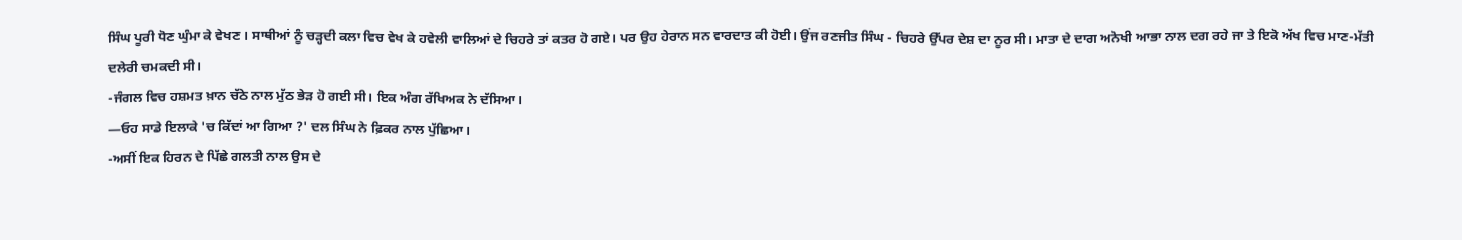ਸਿੰਘ ਪੂਰੀ ਧੋਣ ਘੁੰਮਾ ਕੇ ਵੇਖਣ । ਸਾਥੀਆਂ ਨੂੰ ਚੜ੍ਹਦੀ ਕਲਾ ਵਿਚ ਵੇਖ ਕੇ ਹਵੇਲੀ ਵਾਲਿਆਂ ਦੇ ਚਿਹਰੇ ਤਾਂ ਕਤਰ ਹੋ ਗਏ। ਪਰ ਉਹ ਹੇਰਾਨ ਸਨ ਵਾਰਦਾਤ ਕੀ ਹੋਈ। ਉਂਜ ਰਣਜੀਤ ਸਿੰਘ - ਚਿਹਰੇ ਉੱਪਰ ਦੇਸ਼ ਦਾ ਨੂਰ ਸੀ। ਮਾਤਾ ਦੇ ਦਾਗ ਅਨੋਖੀ ਆਭਾ ਨਾਲ ਦਗ ਰਹੇ ਜਾ ਤੇ ਇਕੋ ਅੱਖ ਵਿਚ ਮਾਣ-ਮੱਤੀ ਦਲੇਰੀ ਚਮਕਦੀ ਸੀ।
-ਜੰਗਲ ਵਿਚ ਹਸ਼ਮਤ ਖ਼ਾਨ ਚੱਠੇ ਨਾਲ ਮੁੱਠ ਭੇੜ ਹੋ ਗਈ ਸੀ। ਇਕ ਅੰਗ ਰੱਖਿਅਕ ਨੇ ਦੱਸਿਆ।
—ਓਹ ਸਾਡੇ ਇਲਾਕੇ 'ਚ ਕਿੱਦਾਂ ਆ ਗਿਆ ?' ਦਲ ਸਿੰਘ ਨੇ ਫ਼ਿਕਰ ਨਾਲ ਪੁੱਛਿਆ।
-ਅਸੀਂ ਇਕ ਹਿਰਨ ਦੇ ਪਿੱਛੇ ਗਲਤੀ ਨਾਲ ਉਸ ਦੇ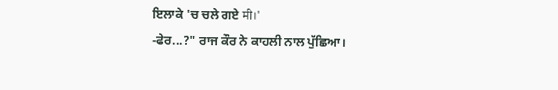ਇਲਾਕੇ 'ਚ ਚਲੇ ਗਏ मी।'
-ਫੇਰ...?" ਰਾਜ ਕੌਰ ਨੇ ਕਾਹਲੀ ਨਾਲ ਪੁੱਛਿਆ।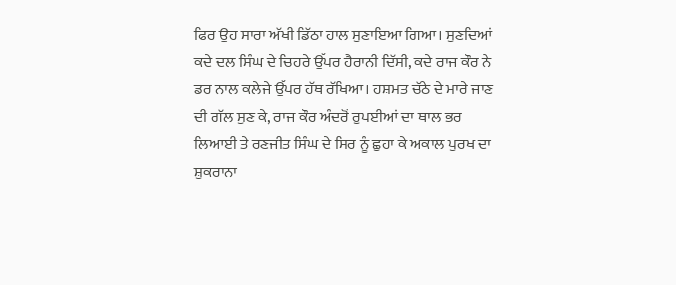ਫਿਰ ਉਹ ਸਾਰਾ ਅੱਖੀ ਡਿੱਠਾ ਹਾਲ ਸੁਣਾਇਆ ਗਿਆ। ਸੁਣਦਿਆਂ ਕਦੇ ਦਲ ਸਿੰਘ ਦੇ ਚਿਹਰੇ ਉੱਪਰ ਹੈਰਾਨੀ ਦਿੱਸੀ, ਕਦੇ ਰਾਜ ਕੌਰ ਨੇ ਡਰ ਨਾਲ ਕਲੇਜੇ ਉੱਪਰ ਹੱਥ ਰੱਖਿਆ। ਹਸ਼ਮਤ ਚੱਠੇ ਦੇ ਮਾਰੇ ਜਾਣ ਦੀ ਗੱਲ ਸੁਣ ਕੇ, ਰਾਜ ਕੌਰ ਅੰਦਰੋਂ ਰੁਪਈਆਂ ਦਾ ਥਾਲ ਭਰ ਲਿਆਈ ਤੇ ਰਣਜੀਤ ਸਿੰਘ ਦੇ ਸਿਰ ਨੂੰ ਛੁਹਾ ਕੇ ਅਕਾਲ ਪੁਰਖ ਦਾ ਸ਼ੁਕਰਾਨਾ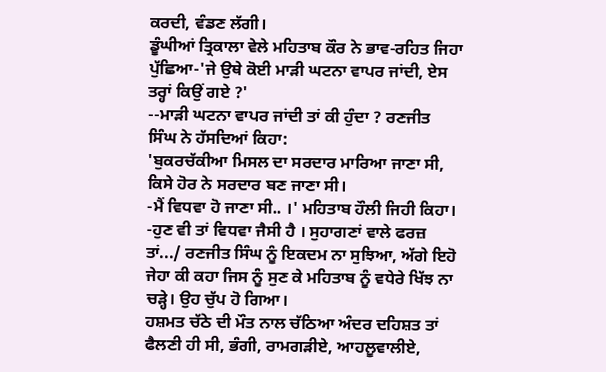ਕਰਦੀ, ਵੰਡਣ ਲੱਗੀ।
ਡੂੰਘੀਆਂ ਤ੍ਰਿਕਾਲਾ ਵੇਲੇ ਮਹਿਤਾਬ ਕੌਰ ਨੇ ਭਾਵ-ਰਹਿਤ ਜਿਹਾ ਪੁੱਛਿਆ-'ਜੇ ਉਥੇ ਕੋਈ ਮਾੜੀ ਘਟਨਾ ਵਾਪਰ ਜਾਂਦੀ, ਏਸ ਤਰ੍ਹਾਂ ਕਿਉਂ ਗਏ ?'
--ਮਾੜੀ ਘਟਨਾ ਵਾਪਰ ਜਾਂਦੀ ਤਾਂ ਕੀ ਹੁੰਦਾ ? ਰਣਜੀਤ ਸਿੰਘ ਨੇ ਹੱਸਦਿਆਂ ਕਿਹਾ:
'ਬੁਕਰਚੱਕੀਆ ਮਿਸਲ ਦਾ ਸਰਦਾਰ ਮਾਰਿਆ ਜਾਣਾ ਸੀ, ਕਿਸੇ ਹੋਰ ਨੇ ਸਰਦਾਰ ਬਣ ਜਾਣਾ ਸੀ।
-ਮੈਂ ਵਿਧਵਾ ਹੋ ਜਾਣਾ ਸੀ.. ।' ਮਹਿਤਾਬ ਹੌਲੀ ਜਿਹੀ ਕਿਹਾ।
-ਹੁਣ ਵੀ ਤਾਂ ਵਿਧਵਾ ਜੈਸੀ ਹੈ । ਸੁਹਾਗਣਾਂ ਵਾਲੇ ਫਰਜ਼ ਤਾਂ.../ ਰਣਜੀਤ ਸਿੰਘ ਨੂੰ ਇਕਦਮ ਨਾ ਸੁਝਿਆ, ਅੱਗੇ ਇਹੋ ਜੇਹਾ ਕੀ ਕਹਾ ਜਿਸ ਨੂੰ ਸੁਣ ਕੇ ਮਹਿਤਾਬ ਨੂੰ ਵਧੇਰੇ ਖਿੱਝ ਨਾ ਚੜ੍ਹੇ। ਉਹ ਚੁੱਪ ਹੋ ਗਿਆ।
ਹਸ਼ਮਤ ਚੱਠੇ ਦੀ ਮੌਤ ਨਾਲ ਚੱਠਿਆ ਅੰਦਰ ਦਹਿਸ਼ਤ ਤਾਂ ਫੈਲਣੀ ਹੀ ਸੀ, ਭੰਗੀ, ਰਾਮਗੜੀਏ, ਆਹਲੂਵਾਲੀਏ,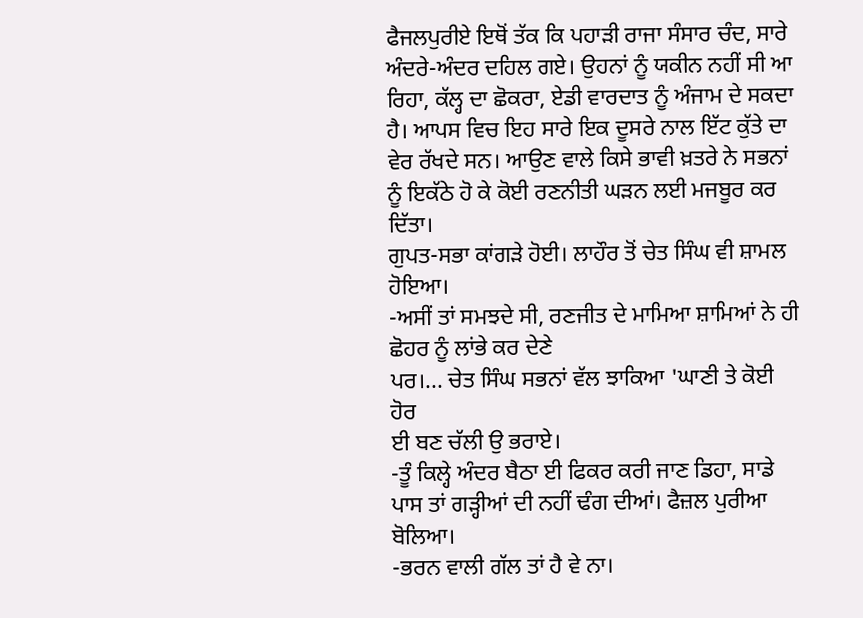ਫੈਜਲਪੁਰੀਏ ਇਥੋਂ ਤੱਕ ਕਿ ਪਹਾੜੀ ਰਾਜਾ ਸੰਸਾਰ ਚੰਦ, ਸਾਰੇ ਅੰਦਰੇ-ਅੰਦਰ ਦਹਿਲ ਗਏ। ਉਹਨਾਂ ਨੂੰ ਯਕੀਨ ਨਹੀਂ ਸੀ ਆ ਰਿਹਾ, ਕੱਲ੍ਹ ਦਾ ਛੋਕਰਾ, ਏਡੀ ਵਾਰਦਾਤ ਨੂੰ ਅੰਜਾਮ ਦੇ ਸਕਦਾ ਹੈ। ਆਪਸ ਵਿਚ ਇਹ ਸਾਰੇ ਇਕ ਦੂਸਰੇ ਨਾਲ ਇੱਟ ਕੁੱਤੇ ਦਾ ਵੇਰ ਰੱਖਦੇ ਸਨ। ਆਉਣ ਵਾਲੇ ਕਿਸੇ ਭਾਵੀ ਖ਼ਤਰੇ ਨੇ ਸਭਨਾਂ ਨੂੰ ਇਕੱਠੇ ਹੋ ਕੇ ਕੋਈ ਰਣਨੀਤੀ ਘੜਨ ਲਈ ਮਜਬੂਰ ਕਰ ਦਿੱਤਾ।
ਗੁਪਤ-ਸਭਾ ਕਾਂਗੜੇ ਹੋਈ। ਲਾਹੌਰ ਤੋਂ ਚੇਤ ਸਿੰਘ ਵੀ ਸ਼ਾਮਲ ਹੋਇਆ।
-ਅਸੀਂ ਤਾਂ ਸਮਝਦੇ ਸੀ, ਰਣਜੀਤ ਦੇ ਮਾਮਿਆ ਸ਼ਾਮਿਆਂ ਨੇ ਹੀ ਛੋਹਰ ਨੂੰ ਲਾਂਭੇ ਕਰ ਦੇਣੇ
ਪਰ।... ਚੇਤ ਸਿੰਘ ਸਭਨਾਂ ਵੱਲ ਝਾਕਿਆ 'ਘਾਣੀ ਤੇ ਕੋਈ ਹੋਰ
ਈ ਬਣ ਚੱਲੀ ਉ ਭਰਾਏ।
-ਤੂੰ ਕਿਲ੍ਹੇ ਅੰਦਰ ਬੈਠਾ ਈ ਫਿਕਰ ਕਰੀ ਜਾਣ ਡਿਹਾ, ਸਾਡੇ ਪਾਸ ਤਾਂ ਗੜ੍ਹੀਆਂ ਦੀ ਨਹੀਂ ਢੰਗ ਦੀਆਂ। ਫੈਜ਼ਲ ਪੁਰੀਆ ਬੋਲਿਆ।
-ਭਰਨ ਵਾਲੀ ਗੱਲ ਤਾਂ ਹੈ ਵੇ ਨਾ।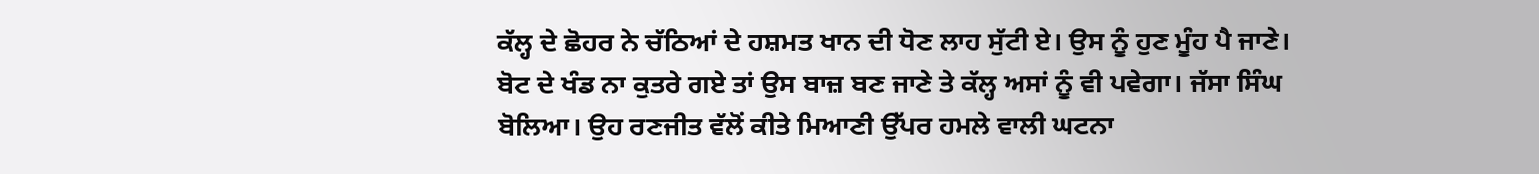ਕੱਲ੍ਹ ਦੇ ਛੋਹਰ ਨੇ ਚੱਠਿਆਂ ਦੇ ਹਸ਼ਮਤ ਖਾਨ ਦੀ ਧੋਣ ਲਾਹ ਸੁੱਟੀ ਏ। ਉਸ ਨੂੰ ਹੁਣ ਮੂੰਹ ਪੈ ਜਾਣੇ। ਬੋਟ ਦੇ ਖੰਡ ਨਾ ਕੁਤਰੇ ਗਏ ਤਾਂ ਉਸ ਬਾਜ਼ ਬਣ ਜਾਣੇ ਤੇ ਕੱਲ੍ਹ ਅਸਾਂ ਨੂੰ ਵੀ ਪਵੇਗਾ। ਜੱਸਾ ਸਿੰਘ ਬੋਲਿਆ। ਉਹ ਰਣਜੀਤ ਵੱਲੋਂ ਕੀਤੇ ਮਿਆਣੀ ਉੱਪਰ ਹਮਲੇ ਵਾਲੀ ਘਟਨਾ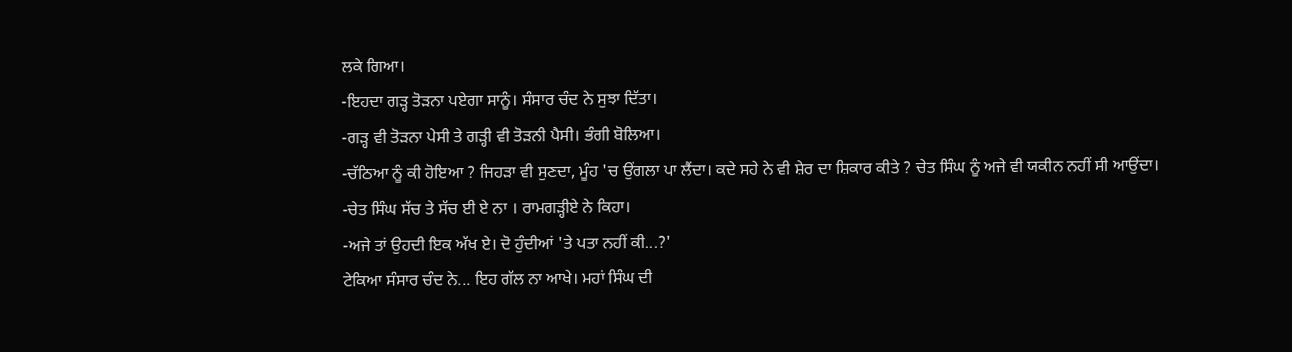ਲਕੇ ਗਿਆ।
-ਇਹਦਾ ਗੜ੍ਹ ਤੋੜਨਾ ਪਏਗਾ ਸਾਨੂੰ। ਸੰਸਾਰ ਚੰਦ ਨੇ ਸੁਝਾ ਦਿੱਤਾ।
-ਗੜ੍ਹ ਵੀ ਤੋੜਨਾ ਪੇਸੀ ਤੇ ਗੜ੍ਹੀ ਵੀ ਤੋੜਨੀ ਪੈਸੀ। ਭੰਗੀ ਬੋਲਿਆ।
-ਚੱਠਿਆ ਨੂੰ ਕੀ ਹੋਇਆ ? ਜਿਹੜਾ ਵੀ ਸੁਣਦਾ, ਮੂੰਹ 'ਚ ਉਂਗਲਾ ਪਾ ਲੈਂਦਾ। ਕਦੇ ਸਹੇ ਨੇ ਵੀ ਸ਼ੇਰ ਦਾ ਸ਼ਿਕਾਰ ਕੀਤੇ ? ਚੇਤ ਸਿੰਘ ਨੂੰ ਅਜੇ ਵੀ ਯਕੀਨ ਨਹੀਂ ਸੀ ਆਉਂਦਾ।
-ਚੇਤ ਸਿੰਘ ਸੱਚ ਤੇ ਸੱਚ ਈ ਏ ਨਾ । ਰਾਮਗੜ੍ਹੀਏ ਨੇ ਕਿਹਾ।
-ਅਜੇ ਤਾਂ ਉਹਦੀ ਇਕ ਅੱਖ ਏ। ਦੋ ਹੁੰਦੀਆਂ 'ਤੇ ਪਤਾ ਨਹੀਂ ਕੀ...?'
ਟੇਕਿਆ ਸੰਸਾਰ ਚੰਦ ਨੇ... ਇਹ ਗੱਲ ਨਾ ਆਖੇ। ਮਹਾਂ ਸਿੰਘ ਦੀ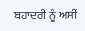ਬਹਾਦਰੀ ਨੂੰ ਅਸੀਂ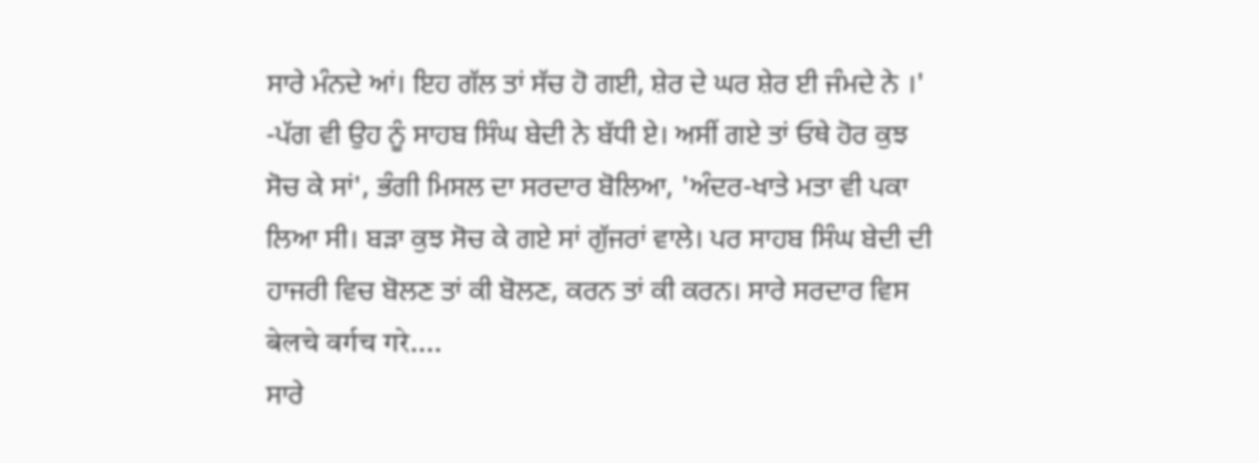ਸਾਰੇ ਮੰਨਦੇ ਆਂ। ਇਹ ਗੱਲ ਤਾਂ ਸੱਚ ਹੋ ਗਈ, ਸ਼ੇਰ ਦੇ ਘਰ ਸ਼ੇਰ ਈ ਜੰਮਦੇ ਨੇ ।'
-ਪੱਗ ਵੀ ਉਹ ਨੂੰ ਸਾਹਬ ਸਿੰਘ ਬੇਦੀ ਨੇ ਬੱਧੀ ਏ। ਅਸੀਂ ਗਏ ਤਾਂ ਓਥੇ ਹੋਰ ਕੁਝ ਸੋਚ ਕੇ ਸਾਂ', ਭੰਗੀ ਮਿਸਲ ਦਾ ਸਰਦਾਰ ਬੋਲਿਆ, 'ਅੰਦਰ-ਖਾਤੇ ਮਤਾ ਵੀ ਪਕਾ ਲਿਆ ਸੀ। ਬੜਾ ਕੁਝ ਸੋਚ ਕੇ ਗਏ ਸਾਂ ਗੁੱਜਰਾਂ ਵਾਲੇ। ਪਰ ਸਾਹਬ ਸਿੰਘ ਬੇਦੀ ਦੀ ਹਾਜਰੀ ਵਿਚ ਬੋਲਣ ਤਾਂ ਕੀ ਬੋਲਣ, ਕਰਨ ਤਾਂ ਕੀ ਕਰਨ। ਸਾਰੇ ਸਰਦਾਰ ਵਿਸ बेलचे वर्गच गरे....
ਸਾਰੇ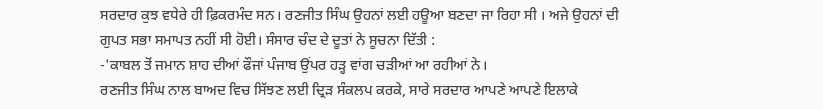ਸਰਦਾਰ ਕੁਝ ਵਧੇਰੇ ਹੀ ਫ਼ਿਕਰਮੰਦ ਸਨ। ਰਣਜੀਤ ਸਿੰਘ ਉਹਨਾਂ ਲਈ ਹਊਆ ਬਣਦਾ ਜਾ ਰਿਹਾ ਸੀ । ਅਜੇ ਉਹਨਾਂ ਦੀ ਗੁਪਤ ਸਭਾ ਸਮਾਪਤ ਨਹੀਂ ਸੀ ਹੋਈ। ਸੰਸਾਰ ਚੰਦ ਦੇ ਦੂਤਾਂ ਨੇ ਸੂਚਨਾ ਦਿੱਤੀ :
-'ਕਾਬਲ ਤੋਂ ਜਮਾਨ ਸ਼ਾਹ ਦੀਆਂ ਫੌਜਾਂ ਪੰਜਾਬ ਉਂਪਰ ਹੜ੍ਹ ਵਾਂਗ ਚੜੀਆਂ ਆ ਰਹੀਆਂ ਨੇ।
ਰਣਜੀਤ ਸਿੰਘ ਨਾਲ ਬਾਅਦ ਵਿਚ ਸਿੱਝਣ ਲਈ ਦ੍ਰਿੜ ਸੰਕਲਪ ਕਰਕੇ, ਸਾਰੇ ਸਰਦਾਰ ਆਪਣੇ ਆਪਣੇ ਇਲਾਕੇ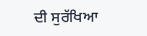ਦੀ ਸੁਰੱਖਿਆ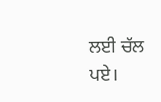ਲਈ ਚੱਲ ਪਏ।